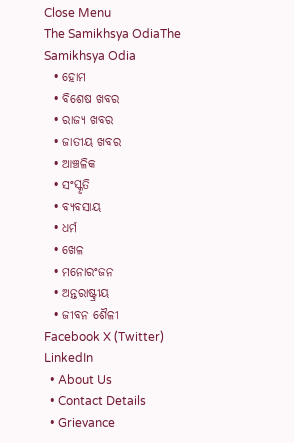Close Menu
The Samikhsya OdiaThe Samikhsya Odia
  • ହୋମ
  • ବିଶେଷ ଖବର
  • ରାଜ୍ୟ ଖବର
  • ଜାତୀୟ ଖବର
  • ଆଞ୍ଚଳିକ
  • ସଂସ୍କୃତି
  • ବ୍ୟବସାୟ
  • ଧର୍ମ
  • ଖେଳ
  • ମନୋରଂଜନ
  • ଅନ୍ତରାଷ୍ଟ୍ରୀୟ
  • ଜୀବନ ଶୈଳୀ
Facebook X (Twitter) LinkedIn
  • About Us
  • Contact Details
  • Grievance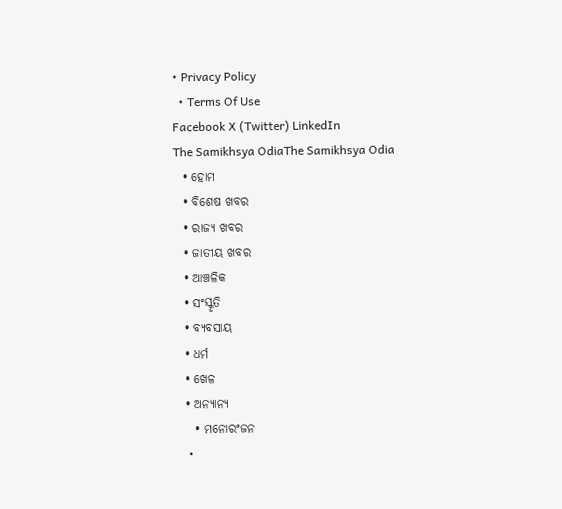• Privacy Policy
  • Terms Of Use
Facebook X (Twitter) LinkedIn
The Samikhsya OdiaThe Samikhsya Odia
  • ହୋମ
  • ବିଶେଷ ଖବର
  • ରାଜ୍ୟ ଖବର
  • ଜାତୀୟ ଖବର
  • ଆଞ୍ଚଳିକ
  • ସଂସ୍କୃତି
  • ବ୍ୟବସାୟ
  • ଧର୍ମ
  • ଖେଳ
  • ଅନ୍ୟାନ୍ୟ
    • ମନୋରଂଜନ
    •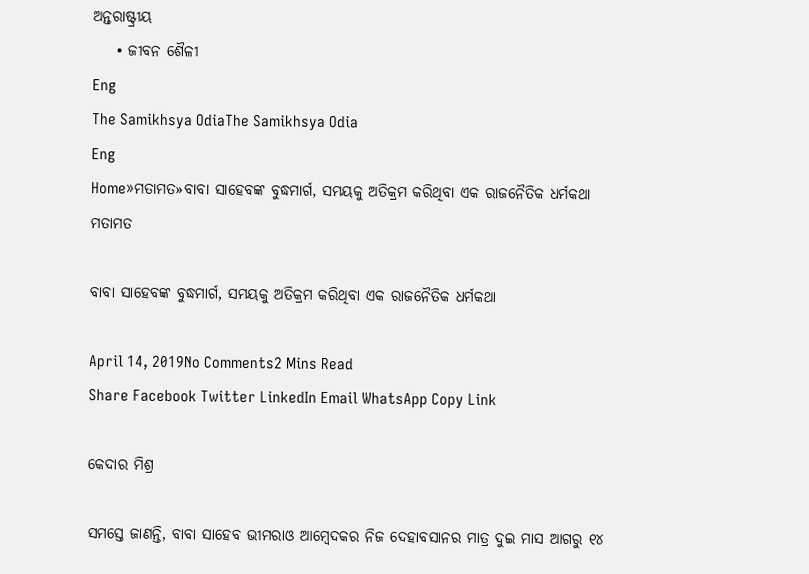ଅନ୍ତରାଷ୍ଟ୍ରୀୟ
    • ଜୀବନ ଶୈଳୀ
Eng
The Samikhsya OdiaThe Samikhsya Odia
Eng
Home»ମତାମତ»ବାବା ସାହେବଙ୍କ ବୁଦ୍ଧମାର୍ଗ, ସମୟକୁ ଅତିକ୍ରମ କରିଥିବା ଏକ ରାଜନୈତିକ ଧର୍ମକଥା
ମତାମତ

ବାବା ସାହେବଙ୍କ ବୁଦ୍ଧମାର୍ଗ, ସମୟକୁ ଅତିକ୍ରମ କରିଥିବା ଏକ ରାଜନୈତିକ ଧର୍ମକଥା

April 14, 2019No Comments2 Mins Read
Share Facebook Twitter LinkedIn Email WhatsApp Copy Link

କେଦାର ମିଶ୍ର

ସମସ୍ତେ ଜାଣନ୍ତି, ବାବା ସାହେବ ଭୀମରାଓ ଆମ୍ବେଦକର ନିଜ ଦେହାବସାନର ମାତ୍ର ଦୁଇ ମାସ ଆଗରୁ ୧୪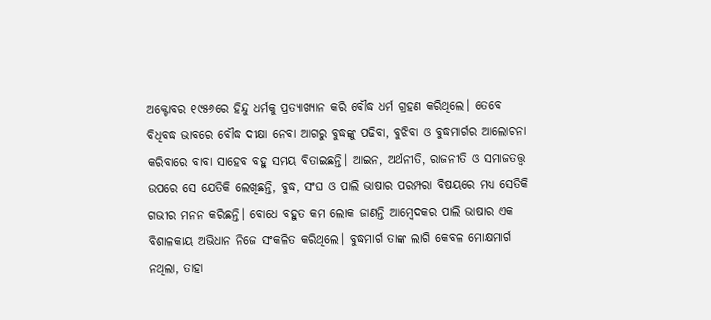ଅକ୍ଟୋବର ୧୯୫୬ରେ ହିନ୍ଦୁ ଧର୍ମକୁ ପ୍ରତ୍ୟାଖ୍ୟାନ କରି ବୌଦ୍ଧ ଧର୍ମ ଗ୍ରହଣ କରିଥିଲେ। ତେବେ ବିଧିବଦ୍ଧ ଭାବରେ ବୌଦ୍ଧ ଦୀକ୍ଷା ନେବା ଆଗରୁ ବୁଦ୍ଧଙ୍କୁ ପଢିବା, ବୁଝିବା ଓ ବୁଦ୍ଧମାର୍ଗର ଆଲୋଚନା କରିବାରେ ବାବା ସାହେବ ବହୁ ସମୟ ବିତାଇଛନ୍ତି। ଆଇନ, ଅର୍ଥନୀତି, ରାଜନୀତି ଓ ସମାଜତତ୍ତ୍ଵ ଉପରେ ସେ ଯେତିକି ଲେଖିଛନ୍ତି, ବୁଦ୍ଧ, ସଂଘ ଓ ପାଲି ଭାଷାର ପରମ୍ପରା ବିଷୟରେ ମଧ୍ୟ ସେତିକି ଗଭୀର ମନନ କରିଛନ୍ତି। ବୋଧେ ବହୁତ କମ ଲୋକ ଜାଣନ୍ତି ଆମ୍ବେଦକର ପାଲି ଭାଷାର ଏକ ବିଶାଳକାୟ ଅଭିଧାନ ନିଜେ ସଂକଳିତ କରିଥିଲେ। ବୁଦ୍ଧମାର୍ଗ ତାଙ୍କ ଲାଗି କେବଳ ମୋକ୍ଷମାର୍ଗ ନଥିଲା, ତାହା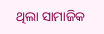ଥିଲା ସାମାଜିକ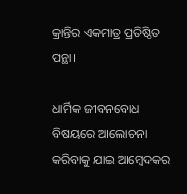କ୍ରାନ୍ତିର ଏକମାତ୍ର ପ୍ରତିଷ୍ଠିତ ପନ୍ଥା।

ଧାର୍ମିକ ଜୀବନବୋଧ ବିଷୟରେ ଆଲୋଚନା କରିବାକୁ ଯାଇ ଆମ୍ବେଦକର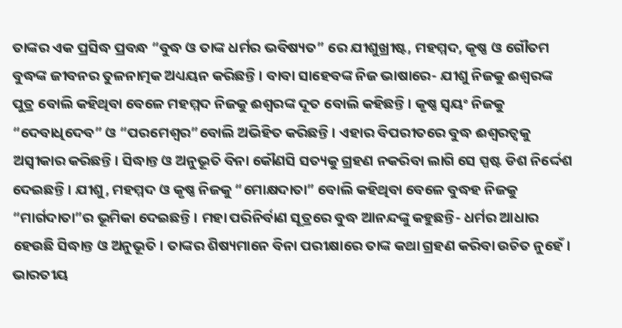ତାଙ୍କର ଏକ ପ୍ରସିଦ୍ଧ ପ୍ରବନ୍ଧ “ବୁଦ୍ଧ ଓ ତାଙ୍କ ଧର୍ମର ଭବିଷ୍ୟତ” ରେ ଯୀଶୁଖ୍ରୀଷ୍ଟ, ମହମ୍ମଦ, କୃଷ୍ଣ ଓ ଗୌତମ ବୁଦ୍ଧଙ୍କ ଜୀବନର ତୁଳନାତ୍ମକ ଅଧ୍ୟୟନ କରିଛନ୍ତି। ବାବା ସାହେବଙ୍କ ନିଜ ଭାଷାରେ- ଯୀଶୁ ନିଜକୁ ଈଶ୍ବରଙ୍କ ପୁତ୍ର ବୋଲି କହିଥିବା ବେଳେ ମହମ୍ମଦ ନିଜକୁ ଈଶ୍ବରଙ୍କ ଦୂତ ବୋଲି କହିଛନ୍ତି। କୃଷ୍ଣ ସ୍ଵୟଂ ନିଜକୁ “ଦେବାଧିଦେବ” ଓ “ପରମେଶ୍ଵର”ବୋଲି ଅଭିହିତ କରିଛନ୍ତି। ଏହାର ବିପରୀତରେ ବୁଦ୍ଧ ଈଶ୍ଵରତ୍ଵକୁ ଅସ୍ଵୀକାର କରିଛନ୍ତି। ସିଦ୍ଧାନ୍ତ ଓ ଅନୁଭୂତି ବିନା କୌଣସି ସତ୍ୟକୁ ଗ୍ରହଣ ନକରିବା ଲାଗି ସେ ସ୍ପଷ୍ଟ ଡିଶ ନିର୍ଦ୍ଦେଶ ଦେଇଛନ୍ତି। ଯୀଶୁ, ମହମ୍ମଦ ଓ କୃଷ୍ଣ ନିଜକୁ “ମୋକ୍ଷଦାତା” ବୋଲି କହିଥିବା ବେଳେ ବୁଦ୍ଧହ ନିଜକୁ “ମାର୍ଗଦାତା”ର ଭୂମିକା ଦେଇଛନ୍ତି। ମହା ପରିନିର୍ବାଣ ସୂତ୍ରରେ ବୁଦ୍ଧ ଆନନ୍ଦଙ୍କୁ କହୁଛନ୍ତି- ଧର୍ମର ଆଧାର ହେଉଛି ସିଦ୍ଧାନ୍ତ ଓ ଅନୁଭୂତି। ତାଙ୍କର ଶିଷ୍ୟମାନେ ବିନା ପରୀକ୍ଷାରେ ତାଙ୍କ କଥା ଗ୍ରହଣ କରିବା ଉଚିତ ନୁହେଁ। ଭାରତୀୟ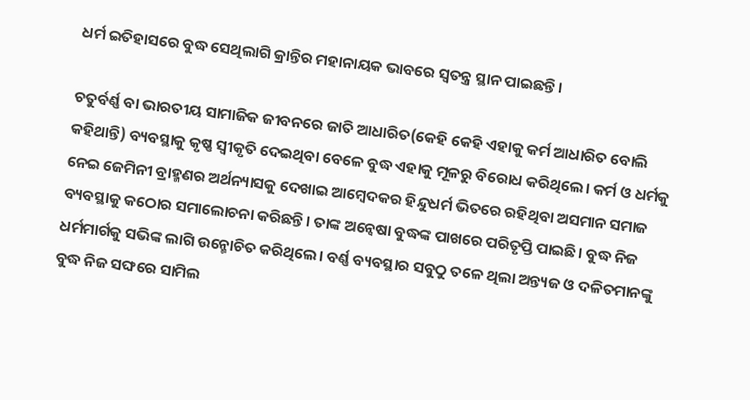ଧର୍ମ ଇତିହାସରେ ବୁଦ୍ଧ ସେଥିଲାଗି କ୍ରାନ୍ତିର ମହାନାୟକ ଭାବରେ ସ୍ଵତନ୍ତ୍ର ସ୍ଥାନ ପାଇଛନ୍ତି।

ଚତୁର୍ବର୍ଣ୍ଣ ବା ଭାରତୀୟ ସାମାଜିକ ଜୀବନରେ ଜାତି ଆଧାରିତ(କେହି କେହି ଏହାକୁ କର୍ମ ଆଧାରିତ ବୋଲି କହିଥାନ୍ତି) ବ୍ୟବସ୍ଥାକୁ କୃଷ୍ଣ ସ୍ୱୀକୃତି ଦେଇଥିବା ବେଳେ ବୁଦ୍ଧ ଏହାକୁ ମୂଳରୁ ବିରୋଧ କରିଥିଲେ। କର୍ମ ଓ ଧର୍ମକୁ ନେଇ ଜେମିନୀ ବ୍ରାହ୍ମଣର ଅର୍ଥନ୍ୟାସକୁ ଦେଖାଇ ଆମ୍ବେଦକର ହିନ୍ଦୁଧର୍ମ ଭିତରେ ରହିଥିବା ଅସମାନ ସମାଜ ବ୍ୟବସ୍ଥାକୁ କଠୋର ସମାଲୋଚନା କରିଛନ୍ତି। ତାଙ୍କ ଅନ୍ଵେଷା ବୁଦ୍ଧଙ୍କ ପାଖରେ ପରିତୃପ୍ତି ପାଇଛି। ବୁଦ୍ଧ ନିଜ ଧର୍ମମାର୍ଗକୁ ସଭିଙ୍କ ଲାଗି ଉନ୍ମୋଚିତ କରିଥିଲେ। ବର୍ଣ୍ଣ ବ୍ୟବସ୍ଥାର ସବୁଠୁ ତଳେ ଥିଲା ଅନ୍ତ୍ୟଜ ଓ ଦଳିତମାନଙ୍କୁ  ବୁଦ୍ଧ ନିଜ ସଙ୍ଘରେ ସାମିଲ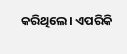କରିଥିଲେ। ଏପରିକି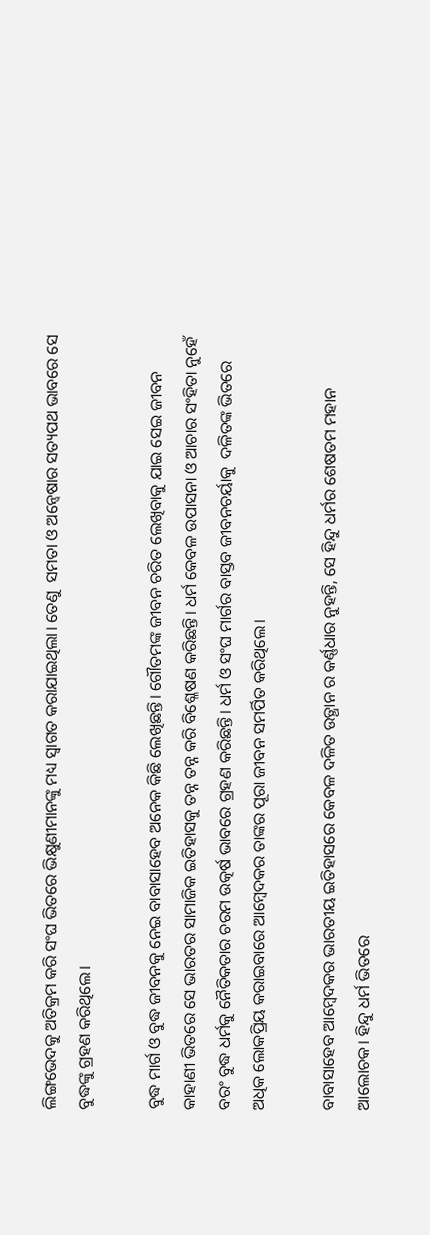ଲିଙ୍ଗଭେଦକୁ ଅତିକ୍ରମ କରି ସଂଘ ଭିତରେ ଭିକ୍ଷୁଣୀମାନଙ୍କୁ ମଧ୍ୟ ସ୍ଵାଗତ କରାଯାଇଥିଲା। ତେଣୁ  ସମତା ଓ ଅନ୍ବେଷାର ସତ୍ୟପଥ ଭାବରେ ସେ ବୁଦ୍ଧଙ୍କୁ ଗ୍ରହଣ କରିଥିଲେ।

ବୁଦ୍ଧ ମାର୍ଗ ଓ ବୁଦ୍ଧ ଜୀବନକୁ ନେଇ ବାବାସାହେବ ଅନେକ କିଛି ଲେଖିଛନ୍ତି। ଗୌତମଙ୍କ ଜୀବନ ଚରିତ ଲେଖିବାକୁ ଯାଇ ସେଇ ଜୀବନ କାହାଣୀ ଭିତରେ ସେ ଭାରତର ସାମାଜିକ ଇତିହାସକୁ ତନ୍ନ ତନ୍ନ କରି ବିଶ୍ଳେଷଣ କରିଛନ୍ତି। ଧର୍ମ କେବଳ ଉପାସନା ଓ ଆଚାର ସଂହିତା ନୁହେଁ ବରଂ ବୁଦ୍ଧ ଧର୍ମକୁ ନୈତିକତାର ଚରମ ଉତ୍କର୍ଷ ଭାବରେ ଗ୍ରହଣ କରିଛନ୍ତି। ଧର୍ମ ଓ ସଂଘ ମାର୍ଗର ବାସ୍ତବ ଜୀବନଚର୍ୟାକୁ  ଦଳିତଙ୍କ ଭିତରେ ଅଧିକ ଲୋକପ୍ରିୟ କରାଇବାରେ ଆମ୍ବେଦକର ତାଙ୍କର ପୂରା ଜୀବନ ସମର୍ପିତ କରିଥିଲେ।

ବାବାସାହେବ ଆମ୍ବେଦକର ଭାରତୀୟ ଇତିହାସରେ କେବଳ ଦଳିତ ଉତ୍ଥାନ ର କର୍ଣ୍ଣଧାର ନୁହନ୍ତି, ସେ ହିନ୍ଦୁ ଧର୍ମର ଶେଷତମ ମହାନ ଆଲୋଚକ। ହିନ୍ଦୁ ଧର୍ମ ଭିତରେ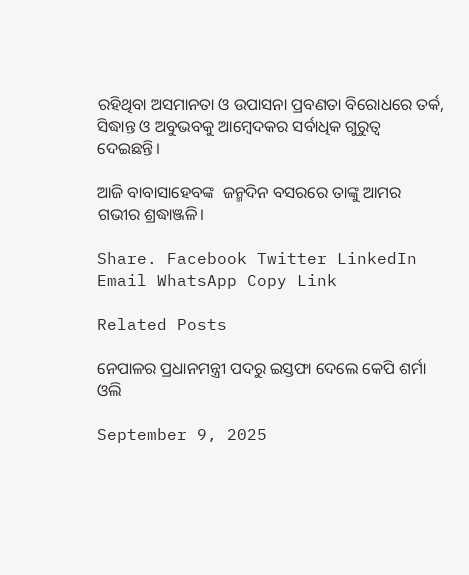ରହିଥିବା ଅସମାନତା ଓ ଉପାସନା ପ୍ରବଣତା ବିରୋଧରେ ତର୍କ, ସିଦ୍ଧାନ୍ତ ଓ ଅବୁଭବକୁ ଆମ୍ବେଦକର ସର୍ବାଧିକ ଗୁରୁତ୍ଵ ଦେଇଛନ୍ତି।

ଆଜି ବାବାସାହେବଙ୍କ  ଜନ୍ମଦିନ ବସରରେ ତାଙ୍କୁ ଆମର ଗଭୀର ଶ୍ରଦ୍ଧାଞ୍ଜଳି।

Share. Facebook Twitter LinkedIn Email WhatsApp Copy Link

Related Posts

ନେପାଳର ପ୍ରଧାନମନ୍ତ୍ରୀ ପଦରୁ ଇସ୍ତଫା ଦେଲେ କେପି ଶର୍ମା ଓଲି

September 9, 2025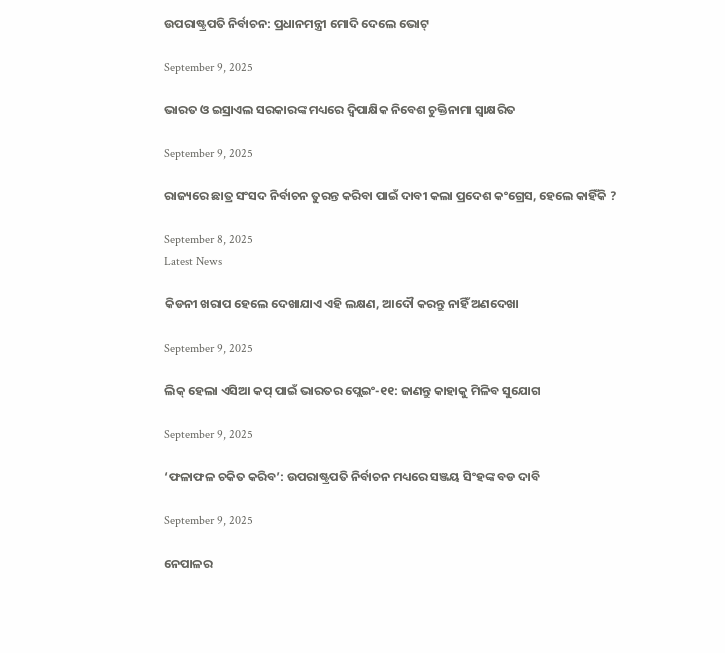ଉପରାଷ୍ଟ୍ରପତି ନିର୍ବାଚନ: ପ୍ରଧାନମନ୍ତ୍ରୀ ମୋଦି ଦେଲେ ଭୋଟ୍

September 9, 2025

ଭାରତ ଓ ଇସ୍ରାଏଲ ସରକାରଙ୍କ ମଧ୍ୟରେ ଦ୍ୱିପାକ୍ଷିକ ନିବେଶ ଚୁକ୍ତିନାମା ସ୍ବାକ୍ଷରିତ

September 9, 2025

ରାଜ୍ୟରେ ଛାତ୍ର ସଂସଦ ନିର୍ବାଚନ ତୁରନ୍ତ କରିବା ପାଇଁ ଦାବୀ କଲା ପ୍ରଦେଶ କଂଗ୍ରେସ, ହେଲେ କାହିଁକି ?

September 8, 2025
Latest News

କିଡନୀ ଖରାପ ହେଲେ ଦେଖାଯାଏ ଏହି ଲକ୍ଷଣ, ଆଦୌ କରନ୍ତୁ ନାହିଁ ଅଣଦେଖା

September 9, 2025

ଲିକ୍ ହେଲା ଏସିଆ କପ୍ ପାଇଁ ଭାରତର ପ୍ଲେଇଂ-୧୧: ଜାଣନ୍ତୁ କାହାକୁ ମିଳିବ ସୁଯୋଗ

September 9, 2025

‘ଫଳାଫଳ ଚକିତ କରିବ’: ଉପରାଷ୍ଟ୍ରପତି ନିର୍ବାଚନ ମଧ୍ୟରେ ସଞ୍ଜୟ ସିଂହଙ୍କ ବଡ ଦାବି

September 9, 2025

ନେପାଳର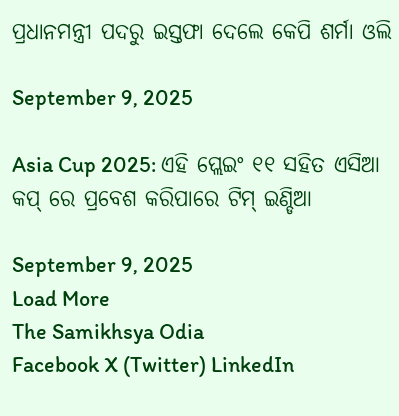ପ୍ରଧାନମନ୍ତ୍ରୀ ପଦରୁ ଇସ୍ତଫା ଦେଲେ କେପି ଶର୍ମା ଓଲି

September 9, 2025

Asia Cup 2025: ଏହି ପ୍ଲେଇଂ ୧୧ ସହିତ ଏସିଆ କପ୍ ରେ ପ୍ରବେଶ କରିପାରେ ଟିମ୍ ଇଣ୍ଡିଆ

September 9, 2025
Load More
The Samikhsya Odia
Facebook X (Twitter) LinkedIn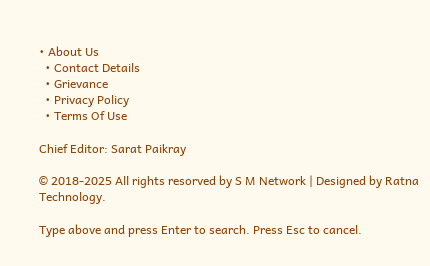• About Us
  • Contact Details
  • Grievance
  • Privacy Policy
  • Terms Of Use

Chief Editor: Sarat Paikray

© 2018-2025 All rights resorved by S M Network | Designed by Ratna Technology.

Type above and press Enter to search. Press Esc to cancel.